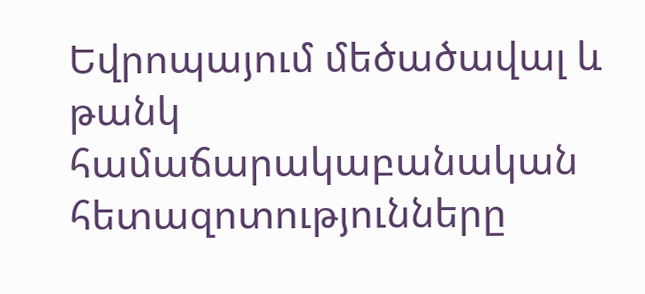Եվրոպայում մեծածավալ և թանկ համաճարակաբանական հետազոտությունները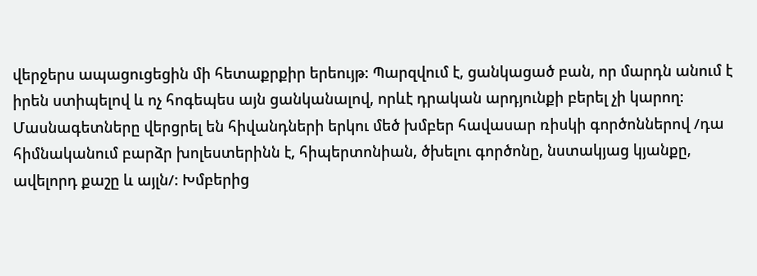վերջերս ապացուցեցին մի հետաքրքիր երեույթ: Պարզվում է, ցանկացած բան, որ մարդն անում է իրեն ստիպելով և ոչ հոգեպես այն ցանկանալով, որևէ դրական արդյունքի բերել չի կարող: Մասնագետները վերցրել են հիվանդների երկու մեծ խմբեր հավասար ռիսկի գործոններով /դա հիմնականում բարձր խոլեստերինն է, հիպերտոնիան, ծխելու գործոնը, նստակյաց կյանքը, ավելորդ քաշը և այլն/: Խմբերից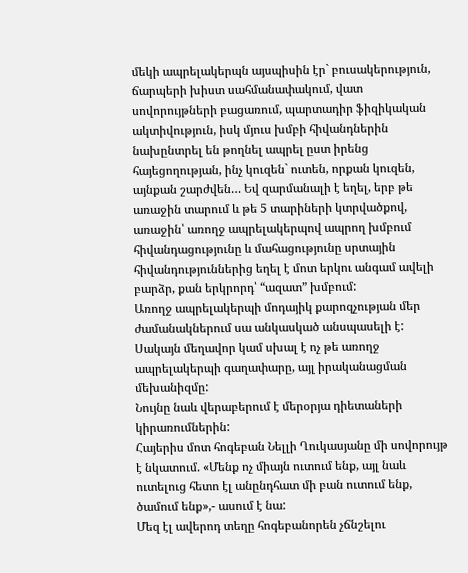մեկի ապրելակերպն այսպիսին էր` բուսակերություն, ճարպերի խիստ սահմանափակում, վատ սովորույթների բացառում, պարտադիր ֆիզիկական ակտիվություն, իսկ մյուս խմբի հիվանդներին նախընտրել են թողնել ապրել ըստ իրենց հայեցողության, ինչ կուզեն` ուտեն, որքան կուզեն, այնքան շարժվեն… Եվ զարմանալի է եղել, երբ թե առաջին տարում և թե 5 տարիների կտրվածքով, առաջին՝ առողջ ապրելակերպով ապրող խմբում հիվանդացությունը և մահացությունը սրտային հիվանդություններից եղել է մոտ երկու անգամ ավելի բարձր, քան երկրորդ՝ “ազատ” խմբում:
Առողջ ապրելակերպի մոդայիկ քարոզչության մեր ժամանակներում սա անկասկած անսպասելի է: Սակայն մեղավոր կամ սխալ է ոչ թե առողջ ապրելակերպի գաղափարը, այլ իրականացման մեխանիզմը:
Նույնը նաև վերաբերում է մերօրյա դիետաների կիրառումներին:
Հայերիս մոտ հոգեբան Նելլի Ղուկասյանը մի սովորույթ է նկատում. «Մենք ոչ միայն ուտում ենք, այլ նաև ուտելուց հետո էլ անընդհատ մի բան ուտում ենք, ծամում ենք»,- ասում է նա:
Մեզ էլ ավերոդ տեղը հոգեբանորեն չճնշելու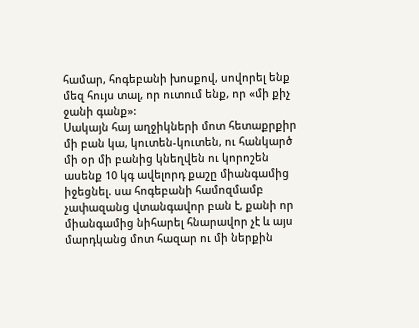համար, հոգեբանի խոսքով, սովորել ենք մեզ հույս տալ, որ ուտում ենք, որ «մի քիչ ջանի գանք»:
Սակայն հայ աղջիկների մոտ հետաքրքիր մի բան կա, կուտեն-կուտեն, ու հանկարծ մի օր մի բանից կնեղվեն ու կորոշեն ասենք 10 կգ ավելորդ քաշը միանգամից իջեցնել. սա հոգեբանի համոզմամբ չափազանց վտանգավոր բան է, քանի որ միանգամից նիհարել հնարավոր չէ և այս մարդկանց մոտ հազար ու մի ներքին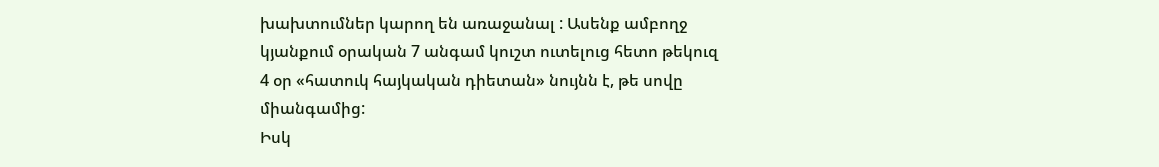խախտումներ կարող են առաջանալ : Ասենք ամբողջ կյանքում օրական 7 անգամ կուշտ ուտելուց հետո թեկուզ 4 օր «հատուկ հայկական դիետան» նույնն է, թե սովը միանգամից:
Իսկ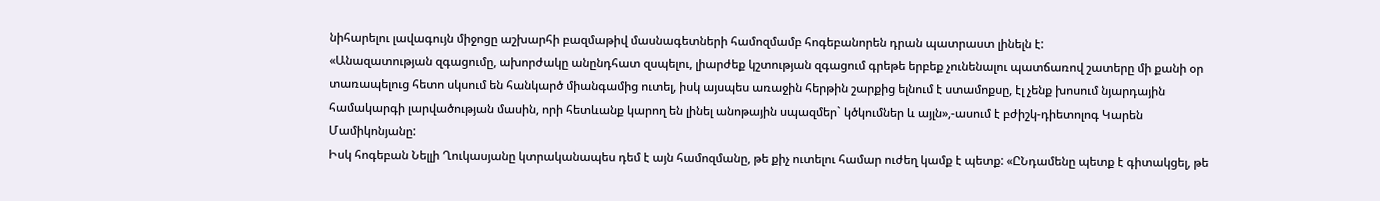նիհարելու լավագույն միջոցը աշխարհի բազմաթիվ մասնագետների համոզմամբ հոգեբանորեն դրան պատրաստ լինելն է:
«Անազատության զգացումը, ախորժակը անընդհատ զսպելու, լիարժեք կշտության զգացում գրեթե երբեք չունենալու պատճառով շատերը մի քանի օր տառապելուց հետո սկսում են հանկարծ միանգամից ուտել, իսկ այսպես առաջին հերթին շարքից ելնում է ստամոքսը, էլ չենք խոսում նյարդային համակարգի լարվածության մասին, որի հետևանք կարող են լինել անոթային սպազմեր` կծկումներ և այլն»,-ասում է բժիշկ-դիետոլոգ Կարեն Մամիկոնյանը:
Իսկ հոգեբան Նելլի Ղուկասյանը կտրականապես դեմ է այն համոզմանը, թե քիչ ուտելու համար ուժեղ կամք է պետք: «ԸՆդամենը պետք է գիտակցել, թե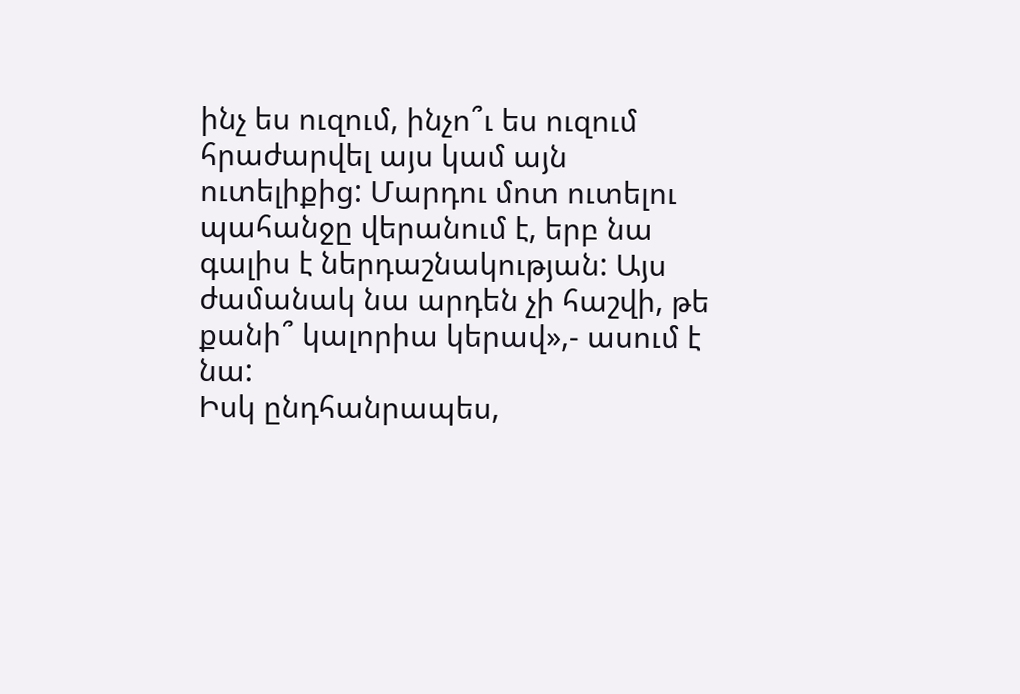ինչ ես ուզում, ինչո՞ւ ես ուզում հրաժարվել այս կամ այն ուտելիքից: Մարդու մոտ ուտելու պահանջը վերանում է, երբ նա գալիս է ներդաշնակության: Այս ժամանակ նա արդեն չի հաշվի, թե քանի՞ կալորիա կերավ»,- ասում է նա:
Իսկ ընդհանրապես,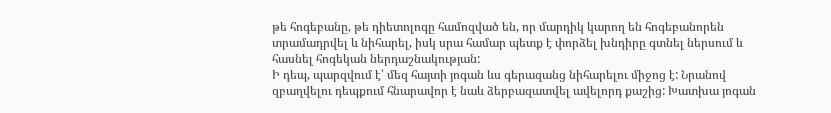թե հոգեբանը, թե դիետոլոգը համոզված են, որ մարդիկ կարող են հոգեբանորեն տրամադրվել և նիհարել, իսկ սրա համար պետք է փորձել խնդիրը գտնել ներսում և հասնել հոգեկան ներդաշնակության:
Ի դեպ, պարզվում է՝ մեզ հայտի յոգան ևս գերազանց նիհարելու միջոց է: Նրանով զբաղվելու դեպքում հնարավոր է նաև ձերբազատվել ավելորդ քաշից: Խատխա յոգան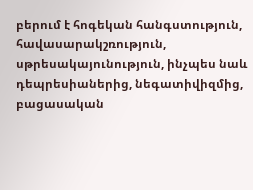բերում է հոգեկան հանգստություն, հավասարակշռություն, սթրեսակայունություն, ինչպես նաև դեպրեսիաներից, նեգատիվիզմից, բացասական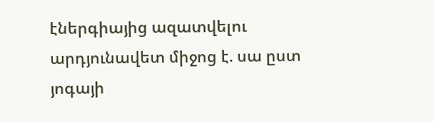էներգիայից ազատվելու արդյունավետ միջոց է. սա ըստ յոգայի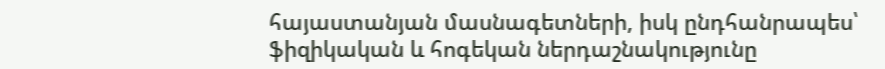հայաստանյան մասնագետների, իսկ ընդհանրապես՝ ֆիզիկական և հոգեկան ներդաշնակությունը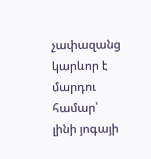չափազանց կարևոր է մարդու համար՝ լինի յոգայի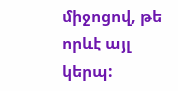միջոցով, թե որևէ այլ կերպ: